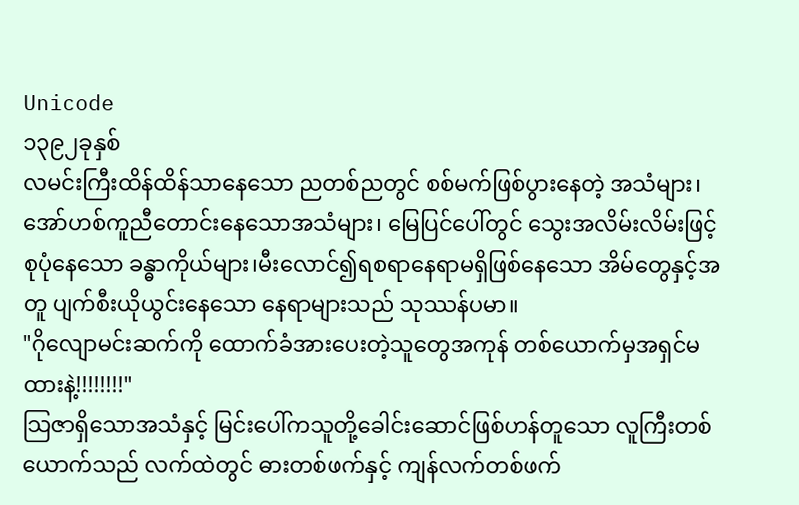Unicode
၁၃၉၂ခုနှစ်
လမင်းကြီးထိန်ထိန်သာနေသော ညတစ်ညတွင် စစ်မက်ဖြစ်ပွားနေတဲ့ အသံများ၊ အော်ဟစ်ကူညီတောင်းနေသောအသံများ၊ မြေပြင်ပေါ်တွင် သွေးအလိမ်းလိမ်းဖြင့် စုပုံနေသော ခန္ဓာကိုယ်များ၊မီးလောင်၍ရစရာနေရာမရှိဖြစ်နေသော အိမ်တွေနှင့်အတူ ပျက်စီးယိုယွင်းနေသော နေရာများသည် သုဿန်ပမာ။
"ဂိုလျောမင်းဆက်ကို ထောက်ခံအားပေးတဲ့သူတွေအကုန် တစ်ယောက်မှအရှင်မထားနဲ့!!!!!!!!"
သြဇာရှိသောအသံနှင့် မြင်းပေါ်ကသူတို့ခေါင်းဆောင်ဖြစ်ဟန်တူသော လူကြီးတစ်ယောက်သည် လက်ထဲတွင် ဓားတစ်ဖက်နှင့် ကျန်လက်တစ်ဖက်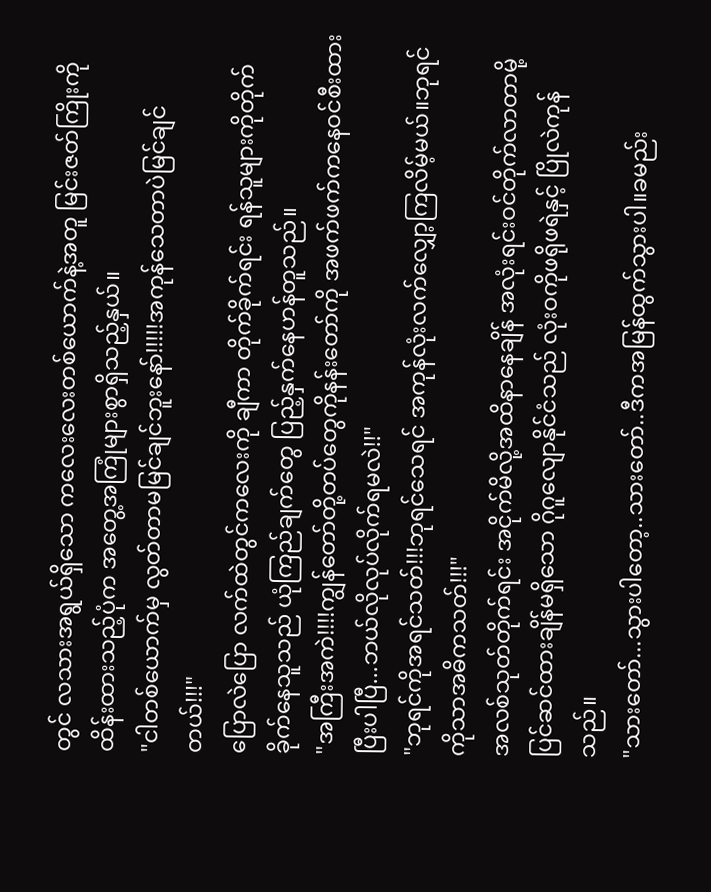တွင် လသားအရွယ်ရှိသော ကလေးလေးတစ်ယောက်နဲ့အတူ မြင်းဇတ်ကြိုးကို ထိန်းထားသည့်ပုံက အတွေ့အကြုံများစွာရှိသည့်နှယ်။
"ငါတစ်ယောက်မှ လွတ်တာမမြင်ချင်ဘူးနော်!!!!!အကုန်သေတာပဲမြင်ချင်တယ်!!!"
ပြောလဲပြော လက်ထဲတွင်ကလေးကို ချီကာ တိုက်ခိုက်ရင်း ရန်သူများကိုတိုက်ခိုက်နေသူသည် ယုံကြည်ချက်တွေ ပြည့်နှက်နေဟန်တူသည်။
"အကြီးအကဲ!!!!ကျွန်တော်တို့တပ်တွေကိုနန်းတော်ကို အဖက်ဖက်ကနေဝင်စီးထားပြီးပါပြီ...ဘယ်လိုလုပ်လိုက်ရမလဲ!!"
"ဘုရင်ကိုအရင်သတ်!!!ဘုရင်သေရင် အကုန်လုံးလက်လျှော့ကြလိမ့်မယ်။ဘုရင်ကိုသာအဓိကသတ်!!!"
အလစ်သုတ်တိုက်ရင်း အငိုက်မိလို့အထိနာနေချိန် အလုံးရင်းဝင်တိုက်လာတာမို့ ပြင်ဆင်ထားချိန်မရှိသော ဂိုဂူလျောနိုင်ငံသည် လုံးဝကိုဖရိုဖရဲနှင့် ပြိုလဲကုန်သည်။
"သားတော်...သွားပါတော့..သားတော်..ဒီကအမြန်ထွက်သွားပါ။ခမည်း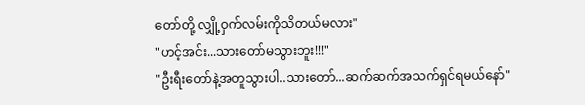တော်တို့ လျှို့ဝှက်လမ်းကိုသိတယ်မလား"
"ဟင့်အင်း...သားတော်မသွားဘူး!!!"
"ဦးရီးတော်နဲ့အတူသွားပါ..သားတော်...ဆက်ဆက်အသက်ရှင်ရမယ်နော်"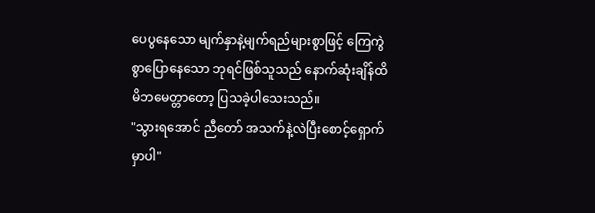ပေပွနေသော မျက်နှာနဲ့မျက်ရည်များစွာဖြင့် ကြေကွဲစွာပြောနေသော ဘုရင်ဖြစ်သူသည် နောက်ဆုံးချိန်ထိမိဘမေတ္တာတော့ ပြသခဲ့ပါသေးသည်။
"သွားရအောင် ညီတော် အသက်နဲ့လဲပြီးစောင့်ရှောက်မှာပါ"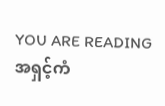YOU ARE READING
အရှင့်ကံ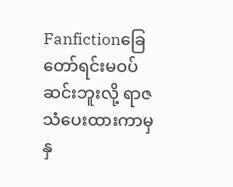Fanfictionခြေတော်ရင်းမဝပ်ဆင်းဘူးလို့ ရာဇသံပေးထားကာမှ နှ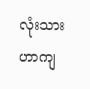လုံးသားဟာကျ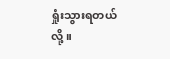ရှုံးသွားရတယ်လို့။